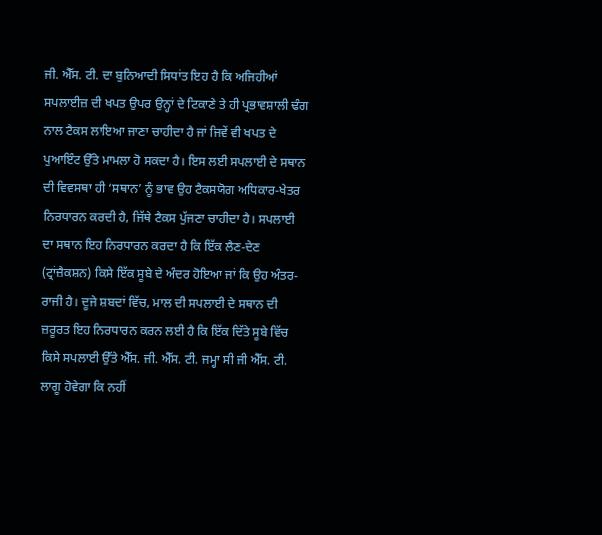ਜੀ. ਐੱਸ. ਟੀ. ਦਾ ਬੁਨਿਆਦੀ ਸਿਧਾਂਤ ਇਹ ਹੈ ਕਿ ਅਜਿਹੀਆਂ ਸਪਲਾਈਜ਼ ਦੀ ਖਪਤ ਉਪਰ ਉਨ੍ਹਾਂ ਦੇ ਟਿਕਾਣੇ ਤੇ ਹੀ ਪ੍ਰਭਾਵਸ਼ਾਲੀ ਢੰਗ ਨਾਲ ਟੈਕਸ ਲਾਇਆ ਜਾਣਾ ਚਾਹੀਦਾ ਹੈ ਜਾਂ ਜਿਵੇਂ ਵੀ ਖਪਤ ਦੇ ਪੁਆਇੰਟ ਉੱਤੇ ਮਾਮਲਾ ਹੋ ਸਕਦਾ ਹੈ। ਇਸ ਲਈ ਸਪਲਾਈ ਦੇ ਸਥਾਨ ਦੀ ਵਿਵਸਥਾ ਹੀ ‘ਸਥਾਨ’ ਨੂੰ ਭਾਵ ਉਹ ਟੈਕਸਯੋਗ ਅਧਿਕਾਰ-ਖੇਤਰ ਨਿਰਧਾਰਨ ਕਰਦੀ ਹੈ, ਜਿੱਥੇ ਟੈਕਸ ਪੁੱਜਣਾ ਚਾਹੀਦਾ ਹੈ। ਸਪਲਾਈ ਦਾ ਸਥਾਨ ਇਹ ਨਿਰਧਾਰਨ ਕਰਦਾ ਹੈ ਕਿ ਇੱਕ ਲੈਣ-ਦੇਣ (ਟ੍ਰਾਂਜ਼ੈਕਸ਼ਨ) ਕਿਸੇ ਇੱਕ ਸੂਬੇ ਦੇ ਅੰਦਰ ਹੋਇਆ ਜਾਂ ਕਿ ਉਹ ਅੰਤਰ-ਰਾਜੀ ਹੈ। ਦੂਜੇ ਸ਼ਬਦਾਂ ਵਿੱਚ, ਮਾਲ ਦੀ ਸਪਲਾਈ ਦੇ ਸਥਾਨ ਦੀ ਜ਼ਰੂਰਤ ਇਹ ਨਿਰਧਾਰਨ ਕਰਨ ਲਈ ਹੈ ਕਿ ਇੱਕ ਦਿੱਤੇ ਸੂਬੇ ਵਿੱਚ ਕਿਸੇ ਸਪਲਾਈ ਉੱਤੇ ਐੱਸ. ਜੀ. ਐੱਸ. ਟੀ. ਜਮ੍ਹਾ ਸੀ ਜੀ ਐੱਸ. ਟੀ. ਲਾਗੂ ਹੋਵੇਗਾ ਕਿ ਨਹੀਂ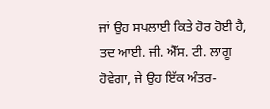ਜਾਂ ਉਹ ਸਪਲਾਈ ਕਿਤੇ ਹੋਰ ਹੋਈ ਹੈ, ਤਦ ਆਈ. ਜੀ. ਐੱਸ. ਟੀ. ਲਾਗੂ ਹੋਵੇਗਾ, ਜੇ ਉਹ ਇੱਕ ਅੰਤਰ-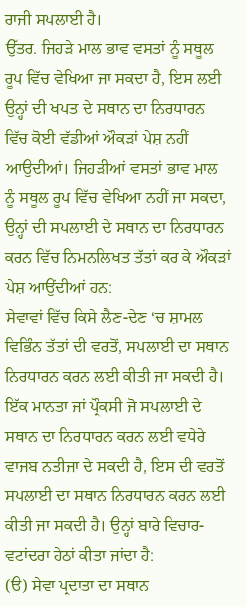ਰਾਜੀ ਸਪਲਾਈ ਹੈ।
ਉੱਤਰ. ਜਿਹੜੇ ਮਾਲ ਭਾਵ ਵਸਤਾਂ ਨੂੰ ਸਥੂਲ ਰੂਪ ਵਿੱਚ ਵੇਖਿਆ ਜਾ ਸਕਦਾ ਹੈ, ਇਸ ਲਈ ਉਨ੍ਹਾਂ ਦੀ ਖਪਤ ਦੇ ਸਥਾਨ ਦਾ ਨਿਰਧਾਰਨ ਵਿੱਚ ਕੋਈ ਵੱਡੀਆਂ ਔਕੜਾਂ ਪੇਸ਼ ਨਹੀਂ ਆਉਦੀਆਂ। ਜਿਹੜੀਆਂ ਵਸਤਾਂ ਭਾਵ ਮਾਲ ਨੂੰ ਸਥੂਲ ਰੂਪ ਵਿੱਚ ਵੇਖਿਆ ਨਹੀਂ ਜਾ ਸਕਦਾ, ਉਨ੍ਹਾਂ ਦੀ ਸਪਲਾਈ ਦੇ ਸਥਾਨ ਦਾ ਨਿਰਧਾਰਨ ਕਰਨ ਵਿੱਚ ਨਿਮਨਲਿਖਤ ਤੱਤਾਂ ਕਰ ਕੇ ਔਕੜਾਂ ਪੇਸ਼ ਆਉਂਦੀਆਂ ਹਨ:
ਸੇਵਾਵਾਂ ਵਿੱਚ ਕਿਸੇ ਲੈਣ-ਦੇਣ ‘ਚ ਸ਼ਾਮਲ ਵਿਭਿੰਨ ਤੱਤਾਂ ਦੀ ਵਰਤੋਂ, ਸਪਲਾਈ ਦਾ ਸਥਾਨ ਨਿਰਧਾਰਨ ਕਰਨ ਲਈ ਕੀਤੀ ਜਾ ਸਕਦੀ ਹੈ। ਇੱਕ ਮਾਨਤਾ ਜਾਂ ਪ੍ਰੌਕਸੀ ਜੋ ਸਪਲਾਈ ਦੇ ਸਥਾਨ ਦਾ ਨਿਰਧਾਰਨ ਕਰਨ ਲਈ ਵਧੇਰੇ ਵਾਜਬ ਨਤੀਜਾ ਦੇ ਸਕਦੀ ਹੈ, ਇਸ ਦੀ ਵਰਤੋਂ ਸਪਲਾਈ ਦਾ ਸਥਾਨ ਨਿਰਧਾਰਨ ਕਰਨ ਲਈ ਕੀਤੀ ਜਾ ਸਕਦੀ ਹੈ। ਉਨ੍ਹਾਂ ਬਾਰੇ ਵਿਚਾਰ-ਵਟਾਂਦਰਾ ਹੇਠਾਂ ਕੀਤਾ ਜਾਂਦਾ ਹੈ:
(ੳ) ਸੇਵਾ ਪ੍ਰਦਾਤਾ ਦਾ ਸਥਾਨ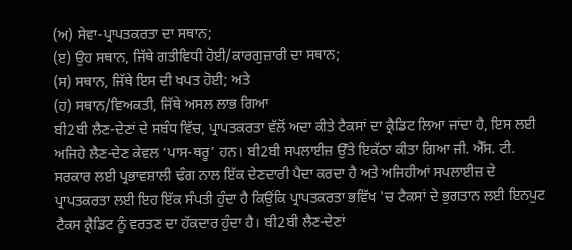(ਅ) ਸੇਵਾ-ਪ੍ਰਾਪਤਕਰਤਾ ਦਾ ਸਥਾਨ;
(ੲ) ਉਹ ਸਥਾਨ, ਜਿੱਥੇ ਗਤੀਵਿਧੀ ਹੋਈ/ਕਾਰਗੁਜ਼ਾਰੀ ਦਾ ਸਥਾਨ;
(ਸ) ਸਥਾਨ, ਜਿੱਥੇ ਇਸ ਦੀ ਖਪਤ ਹੋਈ; ਅਤੇ
(ਹ) ਸਥਾਨ/ਵਿਅਕਤੀ, ਜਿੱਥੇ ਅਸਲ ਲਾਭ ਗਿਆ
ਬੀ2ਬੀ ਲੈਣ-ਦੇਣਾਂ ਦੇ ਸਬੰਧ ਵਿੱਚ, ਪ੍ਰਾਪਤਕਰਤਾ ਵੱਲੋਂ ਅਦਾ ਕੀਤੇ ਟੈਕਸਾਂ ਦਾ ਕ੍ਰੈਡਿਟ ਲਿਆ ਜਾਂਦਾ ਹੈ, ਇਸ ਲਈ ਅਜਿਹੇ ਲੈਣ-ਦੇਣ ਕੇਵਲ ‘ਪਾਸ-ਥਰੂ’ ਹਨ। ਬੀ2ਬੀ ਸਪਲਾਈਜ਼ ਉੱਤੇ ਇਕੱਠਾ ਕੀਤਾ ਗਿਆ ਜੀ. ਐੱਸ. ਟੀ. ਸਰਕਾਰ ਲਈ ਪ੍ਰਭਾਵਸ਼ਾਲੀ ਢੰਗ ਨਾਲ ਇੱਕ ਦੇਣਦਾਰੀ ਪੈਦਾ ਕਰਦਾ ਹੈ ਅਤੇ ਅਜਿਹੀਆਂ ਸਪਲਾਈਜ਼ ਦੇ ਪ੍ਰਾਪਤਕਰਤਾ ਲਈ ਇਹ ਇੱਕ ਸੰਪਤੀ ਹੁੰਦਾ ਹੈ ਕਿਉਂਕਿ ਪ੍ਰਾਪਤਕਰਤਾ ਭਵਿੱਖ 'ਚ ਟੈਕਸਾਂ ਦੇ ਭੁਗਤਾਨ ਲਈ ਇਨਪੁਟ ਟੈਕਸ ਕ੍ਰੈਡਿਟ ਨੂੰ ਵਰਤਣ ਦਾ ਹੱਕਦਾਰ ਹੁੰਦਾ ਹੈ। ਬੀ2ਬੀ ਲੈਣ-ਦੇਣਾਂ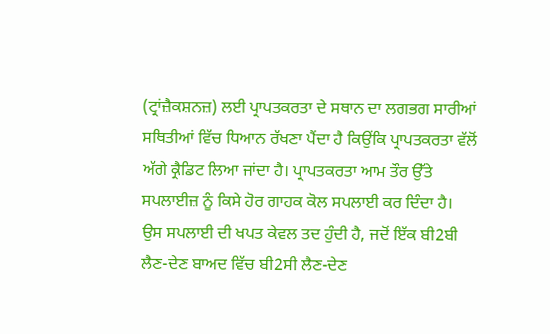(ਟ੍ਰਾਂਜ਼ੈਕਸ਼ਨਜ਼) ਲਈ ਪ੍ਰਾਪਤਕਰਤਾ ਦੇ ਸਥਾਨ ਦਾ ਲਗਭਗ ਸਾਰੀਆਂ ਸਥਿਤੀਆਂ ਵਿੱਚ ਧਿਆਨ ਰੱਖਣਾ ਪੈਂਦਾ ਹੈ ਕਿਉਂਕਿ ਪ੍ਰਾਪਤਕਰਤਾ ਵੱਲੋਂ ਅੱਗੇ ਕ੍ਰੈਡਿਟ ਲਿਆ ਜਾਂਦਾ ਹੈ। ਪ੍ਰਾਪਤਕਰਤਾ ਆਮ ਤੌਰ ਉੱਤੇ ਸਪਲਾਈਜ਼ ਨੂੰ ਕਿਸੇ ਹੋਰ ਗਾਹਕ ਕੋਲ ਸਪਲਾਈ ਕਰ ਦਿੰਦਾ ਹੈ। ਉਸ ਸਪਲਾਈ ਦੀ ਖਪਤ ਕੇਵਲ ਤਦ ਹੁੰਦੀ ਹੈ, ਜਦੋਂ ਇੱਕ ਬੀ2ਬੀ ਲੈਣ-ਦੇਣ ਬਾਅਦ ਵਿੱਚ ਬੀ2ਸੀ ਲੈਣ-ਦੇਣ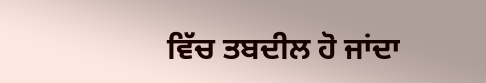ਵਿੱਚ ਤਬਦੀਲ ਹੋ ਜਾਂਦਾ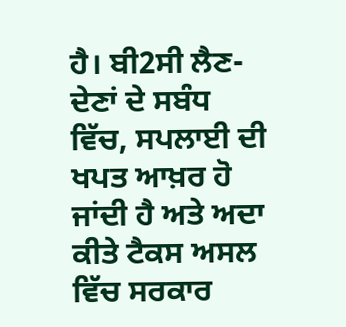ਹੈ। ਬੀ2ਸੀ ਲੈਣ-ਦੇਣਾਂ ਦੇ ਸਬੰਧ ਵਿੱਚ, ਸਪਲਾਈ ਦੀ ਖਪਤ ਆਖ਼ਰ ਹੋ ਜਾਂਦੀ ਹੈ ਅਤੇ ਅਦਾ ਕੀਤੇ ਟੈਕਸ ਅਸਲ ਵਿੱਚ ਸਰਕਾਰ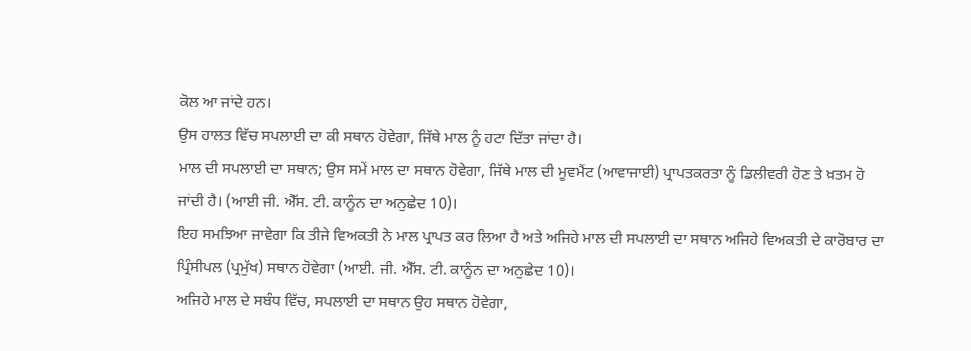ਕੋਲ ਆ ਜਾਂਦੇ ਹਨ।
ਉਸ ਹਾਲਤ ਵਿੱਚ ਸਪਲਾਈ ਦਾ ਕੀ ਸਥਾਨ ਹੋਵੇਗਾ, ਜਿੱਥੇ ਮਾਲ ਨੂੰ ਹਟਾ ਦਿੱਤਾ ਜਾਂਦਾ ਹੈ।
ਮਾਲ ਦੀ ਸਪਲਾਈ ਦਾ ਸਥਾਨ; ਉਸ ਸਮੇਂ ਮਾਲ ਦਾ ਸਥਾਨ ਹੋਵੇਗਾ, ਜਿੱਥੇ ਮਾਲ ਦੀ ਮੂਵਮੈਂਟ (ਆਵਾਜਾਈ) ਪ੍ਰਾਪਤਕਰਤਾ ਨੂੰ ਡਿਲੀਵਰੀ ਹੋਣ ਤੇ ਖ਼ਤਮ ਹੋ ਜਾਂਦੀ ਹੈ। (ਆਈ ਜੀ. ਐੱਸ. ਟੀ. ਕਾਨੂੰਨ ਦਾ ਅਨੁਛੇਦ 10)।
ਇਹ ਸਮਝਿਆ ਜਾਵੇਗਾ ਕਿ ਤੀਜੇ ਵਿਅਕਤੀ ਨੇ ਮਾਲ ਪ੍ਰਾਪਤ ਕਰ ਲਿਆ ਹੈ ਅਤੇ ਅਜਿਹੇ ਮਾਲ ਦੀ ਸਪਲਾਈ ਦਾ ਸਥਾਨ ਅਜਿਹੇ ਵਿਅਕਤੀ ਦੇ ਕਾਰੋਬਾਰ ਦਾ ਪ੍ਰਿੰਸੀਪਲ (ਪ੍ਰਮੁੱਖ) ਸਥਾਨ ਹੋਵੇਗਾ (ਆਈ. ਜੀ. ਐੱਸ. ਟੀ. ਕਾਨੂੰਨ ਦਾ ਅਨੁਛੇਦ 10)।
ਅਜਿਹੇ ਮਾਲ ਦੇ ਸਬੰਧ ਵਿੱਚ, ਸਪਲਾਈ ਦਾ ਸਥਾਨ ਉਹ ਸਥਾਨ ਹੋਵੇਗਾ,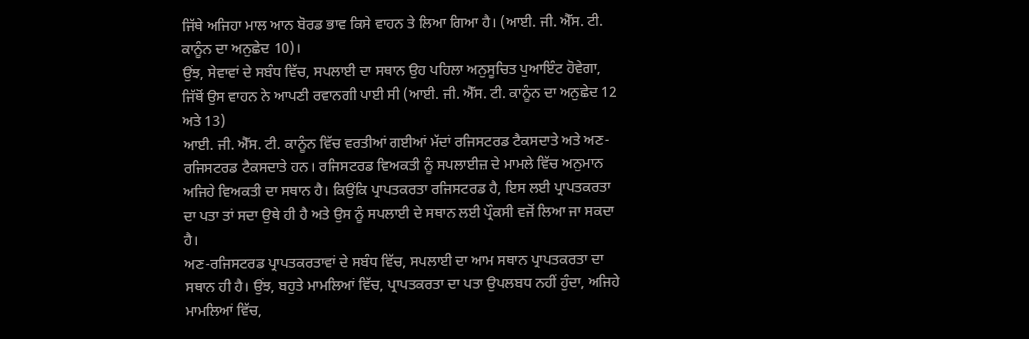ਜਿੱਥੇ ਅਜਿਹਾ ਮਾਲ ਆਨ ਬੋਰਡ ਭਾਵ ਕਿਸੇ ਵਾਹਨ ਤੇ ਲਿਆ ਗਿਆ ਹੈ। (ਆਈ. ਜੀ. ਐੱਸ. ਟੀ. ਕਾਨੂੰਨ ਦਾ ਅਨੁਛੇਦ 10)।
ਉਂਝ, ਸੇਵਾਵਾਂ ਦੇ ਸਬੰਧ ਵਿੱਚ, ਸਪਲਾਈ ਦਾ ਸਥਾਨ ਉਹ ਪਹਿਲਾ ਅਨੁਸੂਚਿਤ ਪੁਆਇੰਟ ਹੋਵੇਗਾ, ਜਿੱਥੋਂ ਉਸ ਵਾਹਨ ਨੇ ਆਪਣੀ ਰਵਾਨਗੀ ਪਾਈ ਸੀ (ਆਈ. ਜੀ. ਐੱਸ. ਟੀ. ਕਾਨੂੰਨ ਦਾ ਅਨੁਛੇਦ 12 ਅਤੇ 13)
ਆਈ. ਜੀ. ਐੱਸ. ਟੀ. ਕਾਨੂੰਨ ਵਿੱਚ ਵਰਤੀਆਂ ਗਈਆਂ ਮੱਦਾਂ ਰਜਿਸਟਰਡ ਟੈਕਸਦਾਤੇ ਅਤੇ ਅਣ-ਰਜਿਸਟਰਡ ਟੈਕਸਦਾਤੇ ਹਨ। ਰਜਿਸਟਰਡ ਵਿਅਕਤੀ ਨੂੰ ਸਪਲਾਈਜ਼ ਦੇ ਮਾਮਲੇ ਵਿੱਚ ਅਨੁਮਾਨ ਅਜਿਹੇ ਵਿਅਕਤੀ ਦਾ ਸਥਾਨ ਹੈ। ਕਿਉਂਕਿ ਪ੍ਰਾਪਤਕਰਤਾ ਰਜਿਸਟਰਡ ਹੈ, ਇਸ ਲਈ ਪ੍ਰਾਪਤਕਰਤਾ ਦਾ ਪਤਾ ਤਾਂ ਸਦਾ ਉਥੇ ਹੀ ਹੈ ਅਤੇ ਉਸ ਨੂੰ ਸਪਲਾਈ ਦੇ ਸਥਾਨ ਲਈ ਪ੍ਰੌਕਸੀ ਵਜੋਂ ਲਿਆ ਜਾ ਸਕਦਾ ਹੈ।
ਅਣ-ਰਜਿਸਟਰਡ ਪ੍ਰਾਪਤਕਰਤਾਵਾਂ ਦੇ ਸਬੰਧ ਵਿੱਚ, ਸਪਲਾਈ ਦਾ ਆਮ ਸਥਾਨ ਪ੍ਰਾਪਤਕਰਤਾ ਦਾ ਸਥਾਨ ਹੀ ਹੈ। ਉਂਝ, ਬਹੁਤੇ ਮਾਮਲਿਆਂ ਵਿੱਚ, ਪ੍ਰਾਪਤਕਰਤਾ ਦਾ ਪਤਾ ਉਪਲਬਧ ਨਹੀਂ ਹੁੰਦਾ, ਅਜਿਹੇ ਮਾਮਲਿਆਂ ਵਿੱਚ,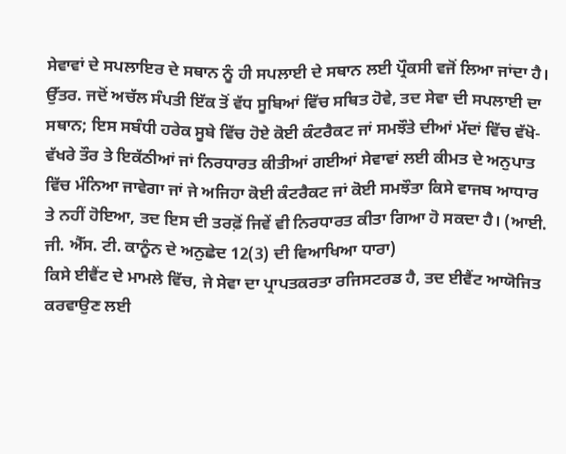ਸੇਵਾਵਾਂ ਦੇ ਸਪਲਾਇਰ ਦੇ ਸਥਾਨ ਨੂੰ ਹੀ ਸਪਲਾਈ ਦੇ ਸਥਾਨ ਲਈ ਪ੍ਰੌਕਸੀ ਵਜੋਂ ਲਿਆ ਜਾਂਦਾ ਹੈ।
ਉੱਤਰ. ਜਦੋਂ ਅਚੱਲ ਸੰਪਤੀ ਇੱਕ ਤੋਂ ਵੱਧ ਸੂਬਿਆਂ ਵਿੱਚ ਸਥਿਤ ਹੋਵੇ, ਤਦ ਸੇਵਾ ਦੀ ਸਪਲਾਈ ਦਾ ਸਥਾਨ; ਇਸ ਸਬੰਧੀ ਹਰੇਕ ਸੂਬੇ ਵਿੱਚ ਹੋਏ ਕੋਈ ਕੰਟਰੈਕਟ ਜਾਂ ਸਮਝੌਤੇ ਦੀਆਂ ਮੱਦਾਂ ਵਿੱਚ ਵੱਖੋ-ਵੱਖਰੇ ਤੌਰ ਤੇ ਇਕੱਠੀਆਂ ਜਾਂ ਨਿਰਧਾਰਤ ਕੀਤੀਆਂ ਗਈਆਂ ਸੇਵਾਵਾਂ ਲਈ ਕੀਮਤ ਦੇ ਅਨੁਪਾਤ ਵਿੱਚ ਮੰਨਿਆ ਜਾਵੇਗਾ ਜਾਂ ਜੇ ਅਜਿਹਾ ਕੋਈ ਕੰਟਰੈਕਟ ਜਾਂ ਕੋਈ ਸਮਝੌਤਾ ਕਿਸੇ ਵਾਜਬ ਆਧਾਰ ਤੇ ਨਹੀਂ ਹੋਇਆ, ਤਦ ਇਸ ਦੀ ਤਰਫ਼ੋਂ ਜਿਵੇਂ ਵੀ ਨਿਰਧਾਰਤ ਕੀਤਾ ਗਿਆ ਹੋ ਸਕਦਾ ਹੈ। (ਆਈ. ਜੀ. ਐੱਸ. ਟੀ. ਕਾਨੂੰਨ ਦੇ ਅਨੁਛੇਦ 12(3) ਦੀ ਵਿਆਖਿਆ ਧਾਰਾ)
ਕਿਸੇ ਈਵੈਂਟ ਦੇ ਮਾਮਲੇ ਵਿੱਚ, ਜੇ ਸੇਵਾ ਦਾ ਪ੍ਰਾਪਤਕਰਤਾ ਰਜਿਸਟਰਡ ਹੈ, ਤਦ ਈਵੈਂਟ ਆਯੋਜਿਤ ਕਰਵਾਉਣ ਲਈ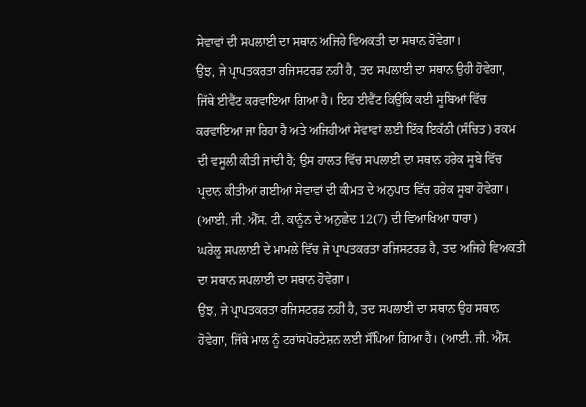ਸੇਵਾਵਾਂ ਦੀ ਸਪਲਾਈ ਦਾ ਸਥਾਨ ਅਜਿਹੇ ਵਿਅਕਤੀ ਦਾ ਸਥਾਨ ਹੋਵੇਗਾ।
ਉਂਝ, ਜੇ ਪ੍ਰਾਪਤਕਰਤਾ ਰਜਿਸਟਰਡ ਨਹੀਂ ਹੈ, ਤਦ ਸਪਲਾਈ ਦਾ ਸਥਾਨ ਉਹੀ ਹੋਵੇਗਾ, ਜਿੱਥੇ ਈਵੈਂਟ ਕਰਵਾਇਆ ਗਿਆ ਹੈ। ਇਹ ਈਵੈਂਟ ਕਿਉਂਕਿ ਕਈ ਸੂਬਿਆਂ ਵਿੱਚ ਕਰਵਾਇਆ ਜਾ ਰਿਹਾ ਹੈ ਅਤੇ ਅਜਿਹੀਆਂ ਸੇਵਾਵਾਂ ਲਈ ਇੱਕ ਇਕੱਠੀ (ਸੰਚਿਤ) ਰਕਮ ਦੀ ਵਸੂਲੀ ਕੀਤੀ ਜਾਂਦੀ ਹੈ; ਉਸ ਹਾਲਤ ਵਿੱਚ ਸਪਲਾਈ ਦਾ ਸਥਾਨ ਹਰੇਕ ਸੂਬੇ ਵਿੱਚ ਪ੍ਰਦਾਨ ਕੀਤੀਆਂ ਗਈਆਂ ਸੇਵਾਵਾਂ ਦੀ ਕੀਮਤ ਦੇ ਅਨੁਪਾਤ ਵਿੱਚ ਹਰੇਕ ਸੂਬਾ ਹੋਵੇਗਾ। (ਆਈ. ਜੀ. ਐੱਸ. ਟੀ. ਕਾਨੂੰਨ ਦੇ ਅਨੁਛੇਦ 12(7) ਦੀ ਵਿਆਖਿਆ ਧਾਰਾ)
ਘਰੇਲੂ ਸਪਲਾਈ ਦੇ ਮਾਮਲੇ ਵਿੱਚ ਜੇ ਪ੍ਰਾਪਤਕਰਤਾ ਰਜਿਸਟਰਡ ਹੈ, ਤਦ ਅਜਿਹੇ ਵਿਅਕਤੀ ਦਾ ਸਥਾਨ ਸਪਲਾਈ ਦਾ ਸਥਾਨ ਹੋਵੇਗਾ।
ਉਂਝ, ਜੇ ਪ੍ਰਾਪਤਕਰਤਾ ਰਜਿਸਟਰਡ ਨਹੀਂ ਹੈ, ਤਦ ਸਪਲਾਈ ਦਾ ਸਥਾਨ ਉਹ ਸਥਾਨ ਹੋਵੇਗਾ, ਜਿੱਥੇ ਮਾਲ ਨੂੰ ਟਰਾਂਸਪੋਰਟੇਸ਼ਨ ਲਈ ਸੌਂਪਿਆ ਗਿਆ ਹੈ। (ਆਈ. ਜੀ. ਐੱਸ.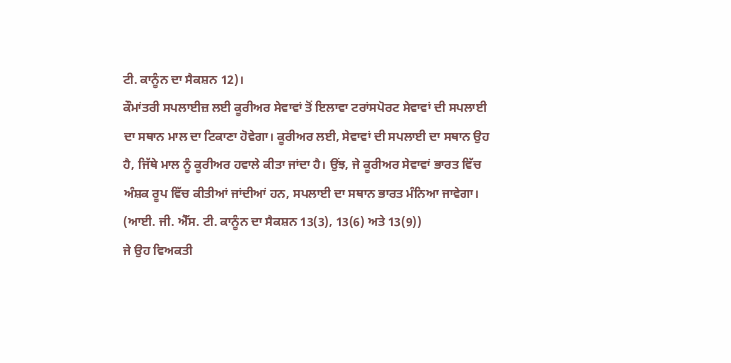ਟੀ. ਕਾਨੂੰਨ ਦਾ ਸੈਕਸ਼ਨ 12)।
ਕੌਮਾਂਤਰੀ ਸਪਲਾਈਜ਼ ਲਈ ਕੂਰੀਅਰ ਸੇਵਾਵਾਂ ਤੋਂ ਇਲਾਵਾ ਟਰਾਂਸਪੋਰਟ ਸੇਵਾਵਾਂ ਦੀ ਸਪਲਾਈ ਦਾ ਸਥਾਨ ਮਾਲ ਦਾ ਟਿਕਾਣਾ ਹੋਵੇਗਾ। ਕੂਰੀਅਰ ਲਈ, ਸੇਵਾਵਾਂ ਦੀ ਸਪਲਾਈ ਦਾ ਸਥਾਨ ਉਹ ਹੈ, ਜਿੱਥੇ ਮਾਲ ਨੂੰ ਕੂਰੀਅਰ ਹਵਾਲੇ ਕੀਤਾ ਜਾਂਦਾ ਹੈ। ਉਂਝ, ਜੇ ਕੂਰੀਅਰ ਸੇਵਾਵਾਂ ਭਾਰਤ ਵਿੱਚ ਅੰਸ਼ਕ ਰੂਪ ਵਿੱਚ ਕੀਤੀਆਂ ਜਾਂਦੀਆਂ ਹਨ, ਸਪਲਾਈ ਦਾ ਸਥਾਨ ਭਾਰਤ ਮੰਨਿਆ ਜਾਵੇਗਾ। (ਆਈ. ਜੀ. ਐੱਸ. ਟੀ. ਕਾਨੂੰਨ ਦਾ ਸੈਕਸ਼ਨ 13(3), 13(6) ਅਤੇ 13(9))
ਜੇ ਉਹ ਵਿਅਕਤੀ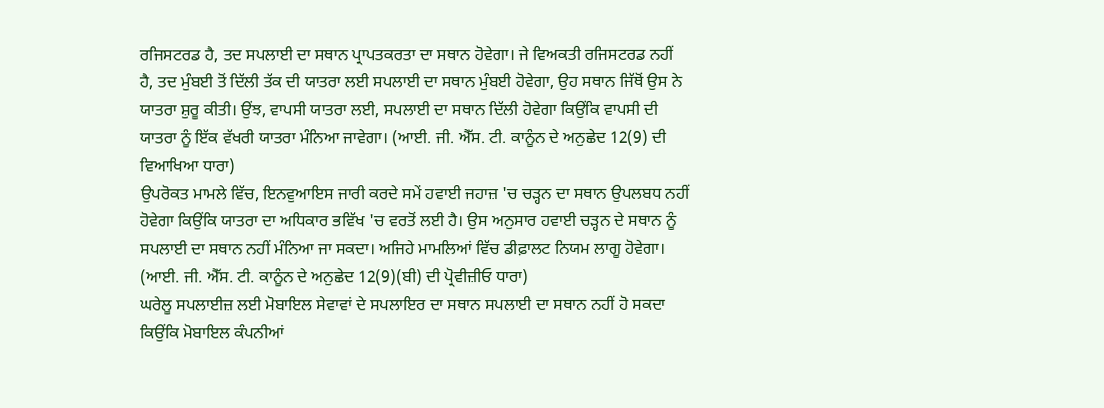ਰਜਿਸਟਰਡ ਹੈ, ਤਦ ਸਪਲਾਈ ਦਾ ਸਥਾਨ ਪ੍ਰਾਪਤਕਰਤਾ ਦਾ ਸਥਾਨ ਹੋਵੇਗਾ। ਜੇ ਵਿਅਕਤੀ ਰਜਿਸਟਰਡ ਨਹੀਂ ਹੈ, ਤਦ ਮੁੰਬਈ ਤੋਂ ਦਿੱਲੀ ਤੱਕ ਦੀ ਯਾਤਰਾ ਲਈ ਸਪਲਾਈ ਦਾ ਸਥਾਨ ਮੁੰਬਈ ਹੋਵੇਗਾ, ਉਹ ਸਥਾਨ ਜਿੱਥੋਂ ਉਸ ਨੇ ਯਾਤਰਾ ਸ਼ੁਰੂ ਕੀਤੀ। ਉਂਝ, ਵਾਪਸੀ ਯਾਤਰਾ ਲਈ, ਸਪਲਾਈ ਦਾ ਸਥਾਨ ਦਿੱਲੀ ਹੋਵੇਗਾ ਕਿਉਂਕਿ ਵਾਪਸੀ ਦੀ ਯਾਤਰਾ ਨੂੰ ਇੱਕ ਵੱਖਰੀ ਯਾਤਰਾ ਮੰਨਿਆ ਜਾਵੇਗਾ। (ਆਈ. ਜੀ. ਐੱਸ. ਟੀ. ਕਾਨੂੰਨ ਦੇ ਅਨੁਛੇਦ 12(9) ਦੀ ਵਿਆਖਿਆ ਧਾਰਾ)
ਉਪਰੋਕਤ ਮਾਮਲੇ ਵਿੱਚ, ਇਨਵੁਆਇਸ ਜਾਰੀ ਕਰਦੇ ਸਮੇਂ ਹਵਾਈ ਜਹਾਜ਼ 'ਚ ਚੜ੍ਹਨ ਦਾ ਸਥਾਨ ਉਪਲਬਧ ਨਹੀਂ ਹੋਵੇਗਾ ਕਿਉਂਕਿ ਯਾਤਰਾ ਦਾ ਅਧਿਕਾਰ ਭਵਿੱਖ 'ਚ ਵਰਤੋਂ ਲਈ ਹੈ। ਉਸ ਅਨੁਸਾਰ ਹਵਾਈ ਚੜ੍ਹਨ ਦੇ ਸਥਾਨ ਨੂੰ ਸਪਲਾਈ ਦਾ ਸਥਾਨ ਨਹੀਂ ਮੰਨਿਆ ਜਾ ਸਕਦਾ। ਅਜਿਹੇ ਮਾਮਲਿਆਂ ਵਿੱਚ ਡੀਫ਼ਾਲਟ ਨਿਯਮ ਲਾਗੂ ਹੋਵੇਗਾ। (ਆਈ. ਜੀ. ਐੱਸ. ਟੀ. ਕਾਨੂੰਨ ਦੇ ਅਨੁਛੇਦ 12(9)(ਬੀ) ਦੀ ਪ੍ਰੋਵੀਜ਼ੀਓ ਧਾਰਾ)
ਘਰੇਲੂ ਸਪਲਾਈਜ਼ ਲਈ ਮੋਬਾਇਲ ਸੇਵਾਵਾਂ ਦੇ ਸਪਲਾਇਰ ਦਾ ਸਥਾਨ ਸਪਲਾਈ ਦਾ ਸਥਾਨ ਨਹੀਂ ਹੋ ਸਕਦਾ ਕਿਉਂਕਿ ਮੋਬਾਇਲ ਕੰਪਨੀਆਂ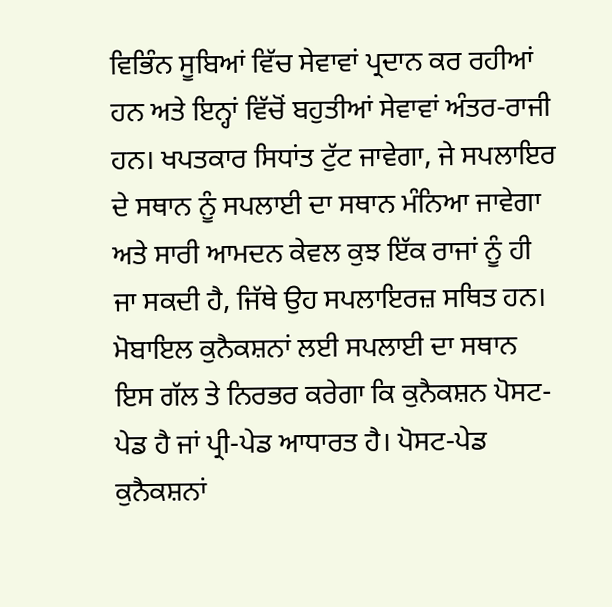ਵਿਭਿੰਨ ਸੂਬਿਆਂ ਵਿੱਚ ਸੇਵਾਵਾਂ ਪ੍ਰਦਾਨ ਕਰ ਰਹੀਆਂ ਹਨ ਅਤੇ ਇਨ੍ਹਾਂ ਵਿੱਚੋਂ ਬਹੁਤੀਆਂ ਸੇਵਾਵਾਂ ਅੰਤਰ-ਰਾਜੀ ਹਨ। ਖਪਤਕਾਰ ਸਿਧਾਂਤ ਟੁੱਟ ਜਾਵੇਗਾ, ਜੇ ਸਪਲਾਇਰ ਦੇ ਸਥਾਨ ਨੂੰ ਸਪਲਾਈ ਦਾ ਸਥਾਨ ਮੰਨਿਆ ਜਾਵੇਗਾ ਅਤੇ ਸਾਰੀ ਆਮਦਨ ਕੇਵਲ ਕੁਝ ਇੱਕ ਰਾਜਾਂ ਨੂੰ ਹੀ ਜਾ ਸਕਦੀ ਹੈ, ਜਿੱਥੇ ਉਹ ਸਪਲਾਇਰਜ਼ ਸਥਿਤ ਹਨ।
ਮੋਬਾਇਲ ਕੁਨੈਕਸ਼ਨਾਂ ਲਈ ਸਪਲਾਈ ਦਾ ਸਥਾਨ ਇਸ ਗੱਲ ਤੇ ਨਿਰਭਰ ਕਰੇਗਾ ਕਿ ਕੁਨੈਕਸ਼ਨ ਪੋਸਟ-ਪੇਡ ਹੈ ਜਾਂ ਪ੍ਰੀ-ਪੇਡ ਆਧਾਰਤ ਹੈ। ਪੋਸਟ-ਪੇਡ ਕੁਨੈਕਸ਼ਨਾਂ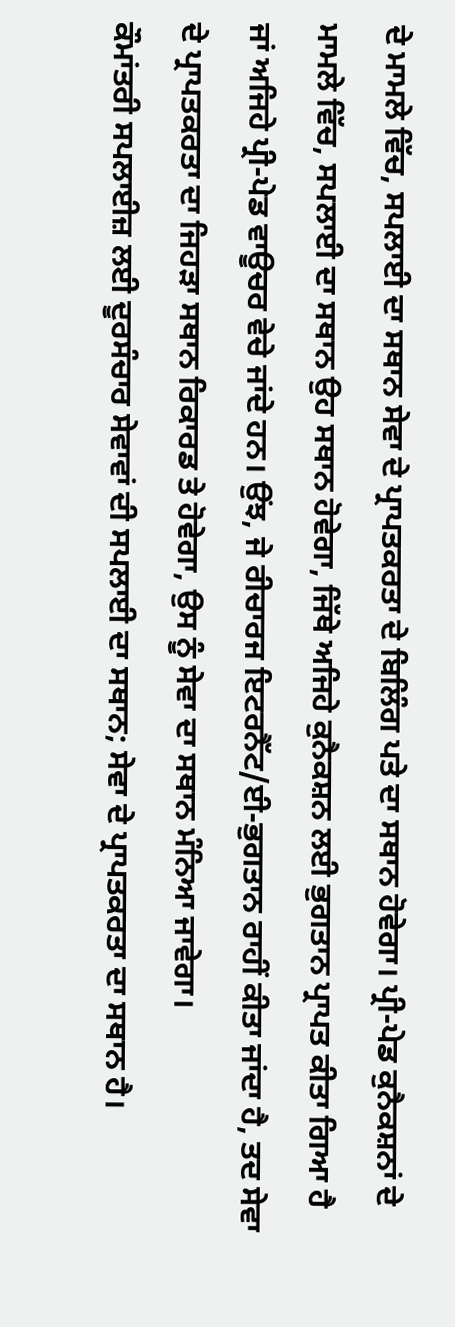ਦੇ ਮਾਮਲੇ ਵਿੱਚ, ਸਪਲਾਈ ਦਾ ਸਥਾਨ ਸੇਵਾ ਦੇ ਪ੍ਰਾਪਤਕਰਤਾ ਦੇ ਬਿਲਿੰਗ ਪਤੇ ਦਾ ਸਥਾਨ ਹੋਵੇਗਾ। ਪ੍ਰੀ-ਪੇਡ ਕੁਨੈਕਸ਼ਨਾਂ ਦੇ ਮਾਮਲੇ ਵਿੱਚ, ਸਪਲਾਈ ਦਾ ਸਥਾਨ ਉਹ ਸਥਾਨ ਹੋਵੇਗਾ, ਜਿੱਥੇ ਅਜਿਹੇ ਕੁਨੈਕਸ਼ਨ ਲਈ ਭੁਗਤਾਨ ਪ੍ਰਾਪਤ ਕੀਤਾ ਗਿਆ ਹੈ ਜਾਂ ਅਜਿਹੇ ਪ੍ਰੀ-ਪੇਡ ਵਾਊਚਰ ਵੇਚੇ ਜਾਂਦੇ ਹਨ। ਉਂਝ, ਜੇ ਰੀਚਾਰਜ ਇਟਰਨੈੱਟ/ਈ-ਭੁਗਤਾਨ ਰਾਹੀਂ ਕੀਤਾ ਜਾਂਦਾ ਹੈ, ਤਦ ਸੇਵਾ ਦੇ ਪ੍ਰਾਪਤਕਰਤਾ ਦਾ ਜਿਹੜਾ ਸਥਾਨ ਰਿਕਾਰਡ ਤੇ ਹੋਵੇਗਾ, ਉਸ ਨੂੰ ਸੇਵਾ ਦਾ ਸਥਾਨ ਮੰਨਿਆ ਜਾਵੇਗਾ।
ਕੌਮਾਂਤਰੀ ਸਪਲਾਈਜ਼ ਲਈ ਦੂਰਸੰਚਾਰ ਸੇਵਾਵਾਂ ਦੀ ਸਪਲਾਈ ਦਾ ਸਥਾਨ; ਸੇਵਾ ਦੇ ਪ੍ਰਾਪਤਕਰਤਾ ਦਾ ਸਥਾਨ ਹੈ।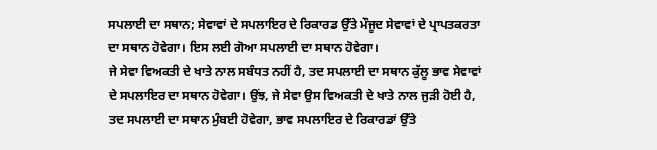ਸਪਲਾਈ ਦਾ ਸਥਾਨ; ਸੇਵਾਵਾਂ ਦੇ ਸਪਲਾਇਰ ਦੇ ਰਿਕਾਰਡ ਉੱਤੇ ਮੌਜੂਦ ਸੇਵਾਵਾਂ ਦੇ ਪ੍ਰਾਪਤਕਰਤਾ ਦਾ ਸਥਾਨ ਹੋਵੇਗਾ। ਇਸ ਲਈ ਗੋਆ ਸਪਲਾਈ ਦਾ ਸਥਾਨ ਹੋਵੇਗਾ।
ਜੇ ਸੇਵਾ ਵਿਅਕਤੀ ਦੇ ਖਾਤੇ ਨਾਲ ਸਬੰਧਤ ਨਹੀਂ ਹੈ, ਤਦ ਸਪਲਾਈ ਦਾ ਸਥਾਨ ਕੁੱਲੂ ਭਾਵ ਸੇਵਾਵਾਂ ਦੇ ਸਪਲਾਇਰ ਦਾ ਸਥਾਨ ਹੋਵੇਗਾ। ਉਂਝ, ਜੇ ਸੇਵਾ ਉਸ ਵਿਅਕਤੀ ਦੇ ਖਾਤੇ ਨਾਲ ਜੁੜੀ ਹੋਈ ਹੈ, ਤਦ ਸਪਲਾਈ ਦਾ ਸਥਾਨ ਮੁੰਬਈ ਹੋਵੇਗਾ, ਭਾਵ ਸਪਲਾਇਰ ਦੇ ਰਿਕਾਰਡਾਂ ਉੱਤੇ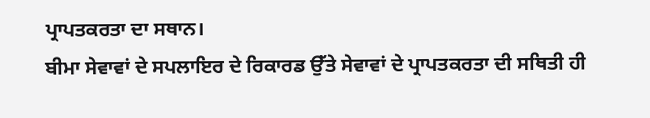ਪ੍ਰਾਪਤਕਰਤਾ ਦਾ ਸਥਾਨ।
ਬੀਮਾ ਸੇਵਾਵਾਂ ਦੇ ਸਪਲਾਇਰ ਦੇ ਰਿਕਾਰਡ ਉੱਤੇ ਸੇਵਾਵਾਂ ਦੇ ਪ੍ਰਾਪਤਕਰਤਾ ਦੀ ਸਥਿਤੀ ਹੀ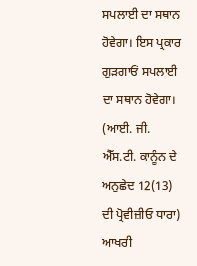ਸਪਲਾਈ ਦਾ ਸਥਾਨ ਹੋਵੇਗਾ। ਇਸ ਪ੍ਰਕਾਰ ਗੁੜਗਾਓਂ ਸਪਲਾਈ ਦਾ ਸਥਾਨ ਹੋਵੇਗਾ। (ਆਈ. ਜੀ. ਐੱਸ.ਟੀ. ਕਾਨੂੰਨ ਦੇ ਅਨੁਛੇਦ 12(13) ਦੀ ਪ੍ਰੋਵੀਜ਼ੀਓ ਧਾਰਾ)
ਆਖਰੀ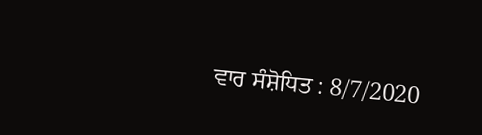ਵਾਰ ਸੰਸ਼ੋਧਿਤ : 8/7/2020